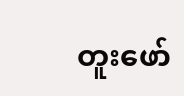တူးဖော်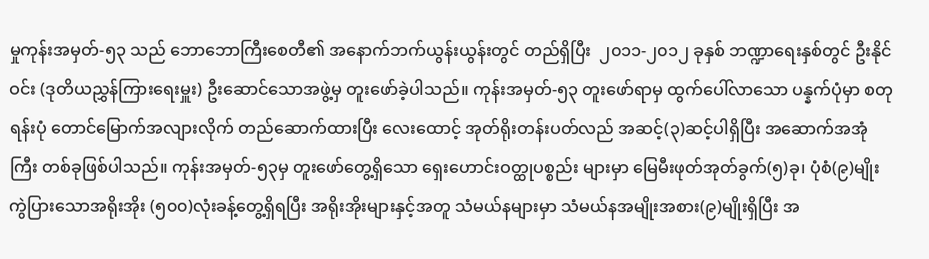မှုကုန်းအမှတ်-၅၃ သည် ဘောဘောကြီးစေတီ၏ အနောက်ဘက်ယွန်းယွန်းတွင် တည်ရှိပြီး  ၂၀၁၁-၂၀၁၂ ခုနှစ် ဘဏ္ဍာရေးနှစ်တွင် ဦးနိုင်ဝင်း (ဒုတိယညွှန်ကြားရေးမှူး) ဦးဆောင်သောအဖွဲ့မှ တူးဖော်ခဲ့ပါသည်။ ကုန်းအမှတ်-၅၃ တူးဖော်ရာမှ ထွက်ပေါ်လာသော ပန္နက်ပုံမှာ စတုရန်းပုံ တောင်မြောက်အလျားလိုက် တည်ဆောက်ထားပြီး လေးထောင့် အုတ်ရိုးတန်းပတ်လည် အဆင့်(၃)ဆင့်ပါရှိပြီး အဆောက်အအုံ ကြီး တစ်ခုဖြစ်ပါသည်။ ကုန်းအမှတ်-၅၃မှ တူးဖော်တွေ့ရှိသော ရှေးဟောင်းဝတ္ထုပစ္စည်း များမှာ မြေမီးဖုတ်အုတ်ခွက်(၅)ခု၊ ပုံစံ(၉)မျိုး ကွဲပြားသောအရိုးအိုး (၅၀၀)လုံးခန့်တွေ့ရှိရပြီး အရိုးအိုးများနှင့်အတူ သံမယ်နများမှာ သံမယ်နအမျိုးအစား(၉)မျိုးရှိပြီး အ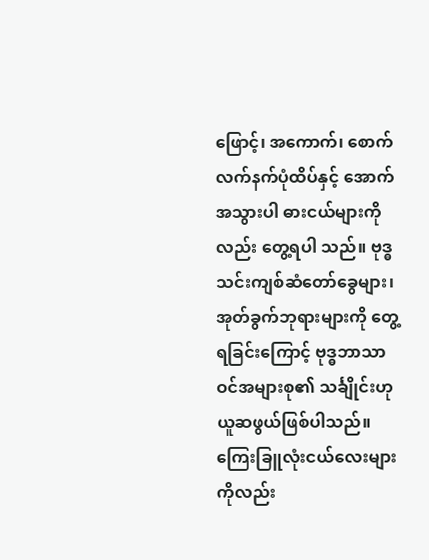ဖြောင့်၊ အကောက်၊ စောက်လက်နက်ပုံထိပ်နှင့် အောက်အသွားပါ ဓားငယ်များကိုလည်း တွေ့ရပါ သည်။ ဗုဒ္ဓသင်းကျစ်ဆံတော်ခွေများ၊ အုတ်ခွက်ဘုရားများကို တွေ့ရခြင်းကြောင့် ဗုဒ္ဓဘာသာ ဝင်အများစု၏ သင်္ချိုင်းဟု ယူဆဖွယ်ဖြစ်ပါသည်။ ကြေးခြူလုံးငယ်လေးများကိုလည်း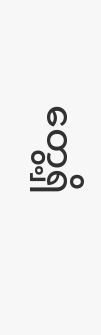တွေ့ရှိ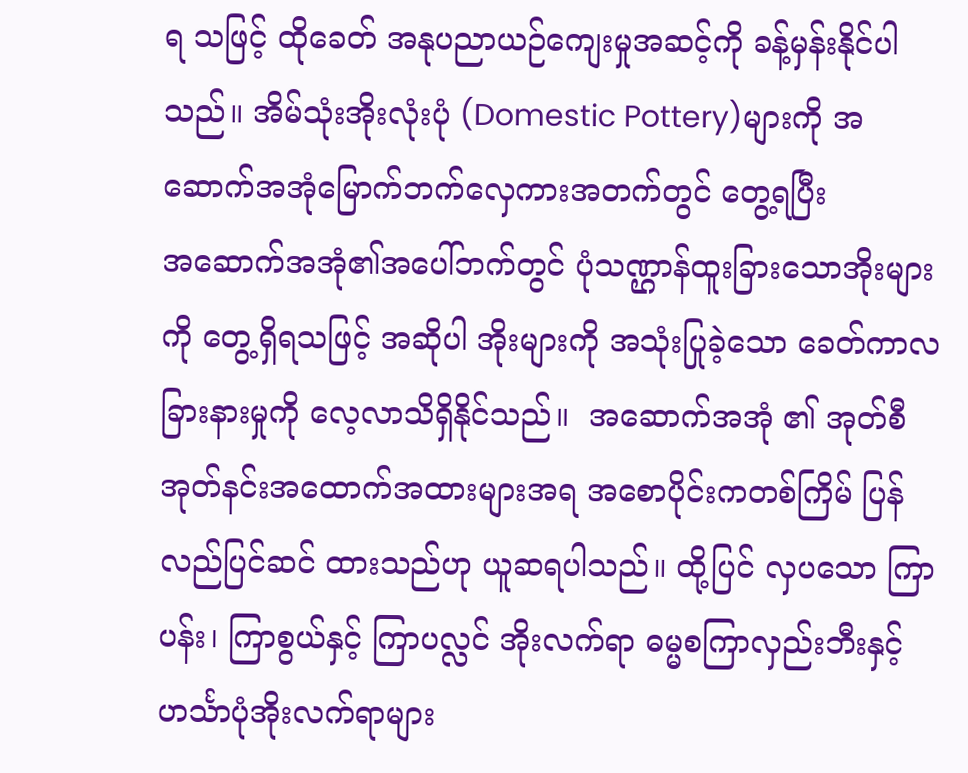ရ သဖြင့် ထိုခေတ် အနုပညာယဉ်ကျေးမှုအဆင့်ကို ခန့်မှန်းနိုင်ပါသည်။ အိမ်သုံးအိုးလုံးပုံ (Domestic Pottery)များကို အဆောက်အအုံမြောက်ဘက်လှေကားအတက်တွင် တွေ့ရပြီး အ‌ဆောက်အအုံ၏အပေါ်ဘက်တွင် ပုံသဏ္ဌာန်ထူးခြားသောအိုးများကို တွေ့ရှိရသဖြင့် အဆိုပါ အိုးများကို အသုံးပြုခဲ့သော ခေတ်ကာလခြားနားမှုကို လေ့လာသိရှိနိုင်သည်။  အဆောက်အအုံ ၏ အုတ်စီအုတ်နင်းအထောက်အထားများအရ အစောပိုင်းကတစ်ကြိမ် ပြန်လည်ပြင်ဆင် ထားသည်ဟု ယူဆရပါသည်။ ထို့ပြင် လှပသော ကြာပန်း၊ ကြာစွယ်နှင့် ကြာပလ္လင် အိုးလက်ရာ ဓမ္မစကြာလှည်းဘီးနှင့် ဟင်္သာပုံအိုးလက်ရာများ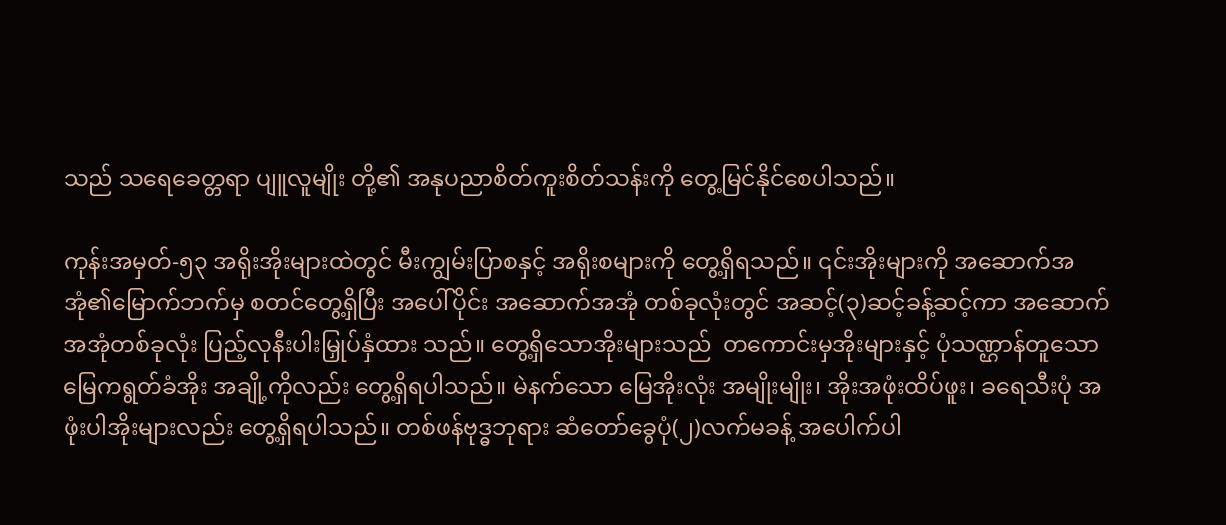သည် သရေခေတ္တရာ ပျူလူမျိုး တို့၏ အနုပညာစိတ်ကူးစိတ်သန်းကို တွေ့မြင်နိုင်စေပါသည်။

ကုန်းအမှတ်-၅၃ အရိုးအိုးများထဲတွင် မီးကျွမ်းပြာစနှင့် အရိုးစများကို တွေ့ရှိရသည်။ ၎င်းအိုးများကို အဆောက်အအုံ၏မြောက်ဘက်မှ စတင်တွေ့ရှိပြီး အပေါ်ပိုင်း အဆောက်အအုံ တစ်ခုလုံးတွင် အဆင့်(၃)ဆင့်ခန့်ဆင့်ကာ အဆောက်အအုံတစ်ခုလုံး ပြည့်လုနီးပါးမြှုပ်နှံထား သည်။ တွေ့ရှိသောအိုးများသည်  တကောင်းမှအိုးများနှင့် ပုံသဏ္ဌာန်တူသော မြေကရွတ်ခံအိုး အချို့ကိုလည်း တွေ့ရှိရပါသည်။ မဲနက်သော မြေအိုးလုံး အမျိုးမျိုး၊ အိုးအဖုံးထိပ်ဖူး၊ ခရေသီးပုံ အဖုံးပါအိုးများလည်း တွေ့ရှိရပါသည်။ တစ်ဖန်ဗုဒ္ဓဘုရား ဆံတော်ခွေပုံ(၂)လက်မခန့် အပေါက်ပါ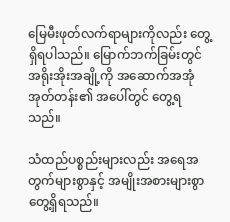မြေမီးဖုတ်လက်ရာများကိုလည်း တွေ့ရှိရပါသည်။ မြောက်ဘက်ခြမ်းတွင် အရိုးအိုးအချို့ကို အဆောက်အအုံ အုတ်တန်း၏ အပေါ်တွင် တွေ့ရသည်။

သံထည်ပစ္စည်းများလည်း အရေအတွက်များစွာနှင့် အမျိုးအစားများစွာတွေ့ရှိရသည်။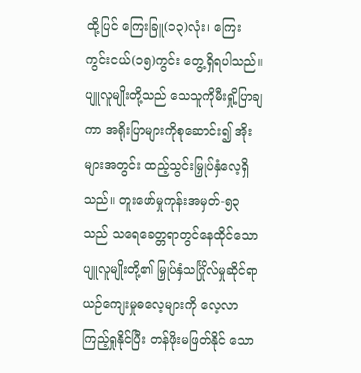ထို့ပြင် ကြေးခြူ(၁၃)လုံး၊ ကြေးကွင်းငယ်(၁၅)ကွင်း တွေ့ရှိရပါသည်။ ပျူလူမျိုးတို့သည် သေသူကိုမီးရှို့ပြာချကာ အရိုးပြာများကိုစုဆောင်း၍ အိုးများအတွင်း ထည့်သွင်းမြှုပ်နှံလေ့ရှိ သည်။ တူးဖော်မှုကုန်းအမှတ်-၅၃ သည် သရေခေတ္တရာတွင်နေထိုင်သော ပျူလူမျိုးတို့၏ မြှုပ်နှံသင်္ဂြိုလ်မှုဆိုင်ရာ ယဉ်ကျေးမှုဓလေ့များကို လေ့လာကြည့်ရှုနိုင်ပြီး တန်ဖိုးမဖြတ်နိုင် သော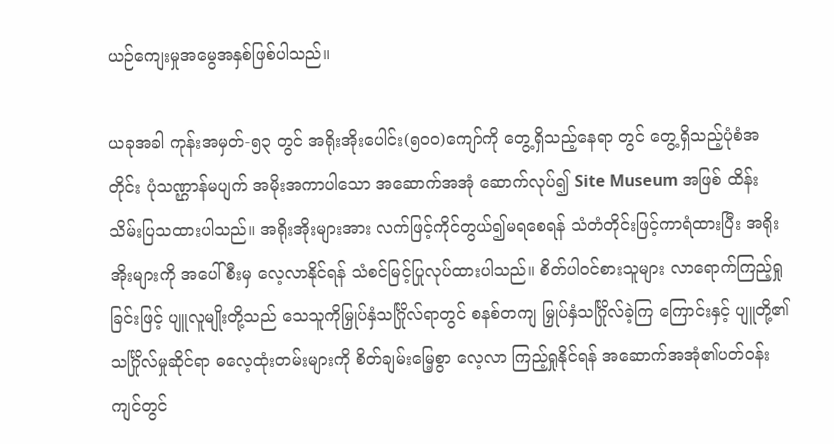ယဉ်ကျေးမှုအမွေအနှစ်ဖြစ်ပါသည်။

ယခုအခါ ကုန်းအမှတ်-၅၃ တွင် အရိုးအိုးပေါင်း(၅၀၀)ကျော်ကို တွေ့ရှိသည့်နေရာ တွင် တွေ့ရှိသည့်ပုံစံအတိုင်း ပုံသဏ္ဌာန်မပျက် အမိုးအကာပါသော အဆောက်အအုံ ဆောက်လုပ်၍ Site Museum အဖြစ် ထိန်းသိမ်းပြသထားပါသည်။ အရိုးအိုးများအား လက်ဖြင့်ကိုင်တွယ်၍မရစေရန် သံတံတိုင်းဖြင့်ကာရံထားပြီး အရိုးအိုးများကို အပေါ်စီးမှ လေ့လာနိုင်ရန် သံစင်မြင့်ပြုလုပ်ထားပါသည်။ စိတ်ပါဝင်စားသူများ လာရောက်ကြည့်ရှု ခြင်းဖြင့် ပျူလူမျိုးတို့သည် သေသူကိုမြှုပ်နှံသင်္ဂြိုလ်ရာတွင် စနစ်တကျ မြှုပ်နှံသင်္ဂြိုလ်ခဲ့ကြ ကြောင်းနှင့် ပျူတို့၏သင်္ဂြိုလ်မှုဆိုင်ရာ ဓလေ့ထုံးတမ်းများကို စိတ်ချမ်းမြေ့စွာ လေ့လာ ကြည့်ရှုနိုင်ရန် အဆောက်အအုံ၏ပတ်ဝန်းကျင်တွင်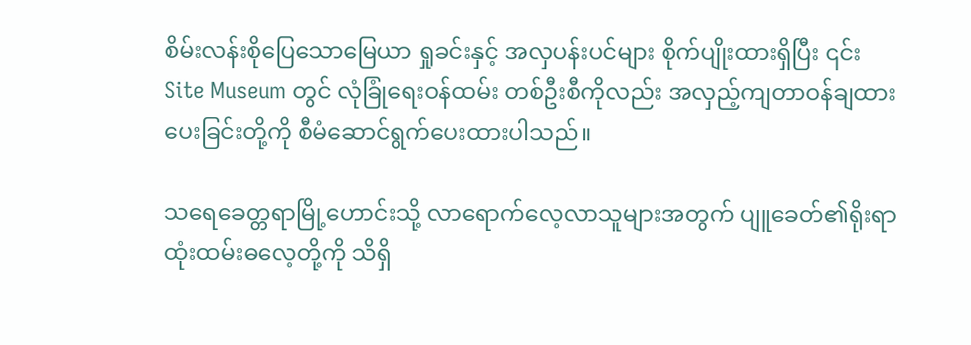စိမ်းလန်းစိုပြေသောမြေယာ ရှုခင်းနှင့် အလှပန်းပင်များ စိုက်ပျိုးထားရှိပြီး ၎င်း Site Museum တွင် လုံခြုံရေးဝန်ထမ်း တစ်ဦးစီကိုလည်း အလှည့်ကျတာဝန်ချထားပေးခြင်းတို့ကို စီမံဆောင်ရွက်ပေးထားပါသည်။

သရေခေတ္တရာမြို့ဟောင်းသို့ လာရောက်လေ့လာသူများအတွက် ပျူခေတ်၏ရိုးရာ ထုံးထမ်းဓလေ့တို့ကို သိရှိ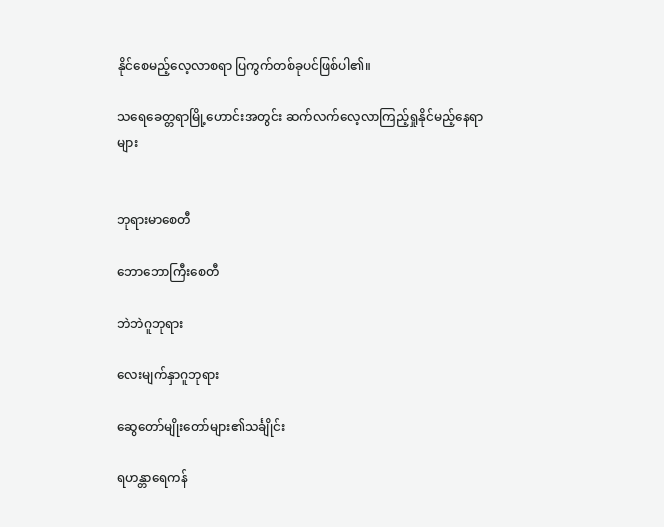နိုင်စေမည့်လေ့လာစရာ ပြကွက်တစ်ခုပင်ဖြစ်ပါ၏။

သရေခေတ္တရာမြို့ဟောင်းအတွင်း ဆက်လက်လေ့လာကြည့်ရှုနိုင်မည့်နေရာများ


ဘုရားမာစေတီ

ဘောဘောကြီးစေတီ

ဘဲဘဲဂူဘုရား

လေးမျက်နှာဂူဘုရား

ဆွေတော်မျိုးတော်များ၏သင်္ချိုင်း

ရဟန္တာရေကန်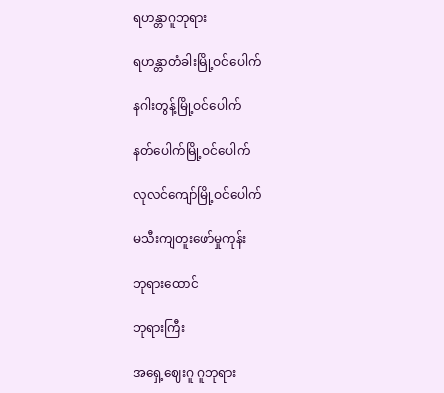ရဟန္တာဂူဘုရား

ရဟန္တာတံခါးမြို့ဝင်ပေါက်

နဂါးတွန့်မြို့ဝင်ပေါက်

နတ်ပေါက်မြို့ဝင်ပေါက်

လုလင်ကျော်မြို့ဝင်ပေါက်

မသီးကျတူးဖော်မှုကုန်း

ဘုရားထောင်

ဘုရားကြီး

အရှေ့ဈေးဂူ ဂူဘုရား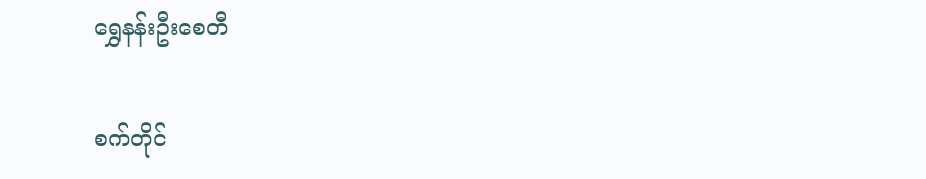ရွှေနန်းဦးစေတီ

စက်တိုင်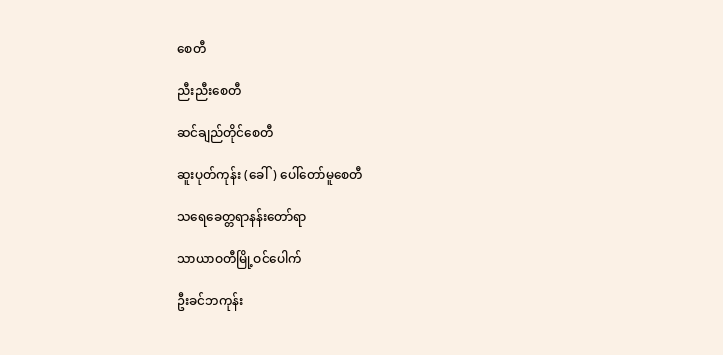စေတီ

ညီးညီးစေတီ

ဆင်ချည်တိုင်စေတီ

ဆူး‌ပုတ်ကုန်း (ခေါ်) ပေါ်တော်မူစေတီ

သရေခေတ္တရာနန်းတော်ရာ

သာယာဝတီမြို့ဝင်ပေါက်

ဦးခင်ဘကုန်း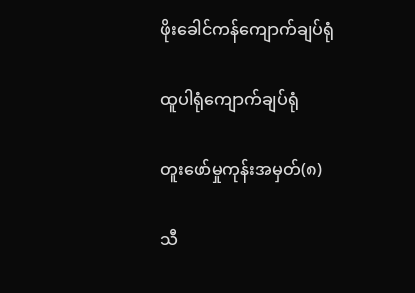ဖိုးခေါင်ကန်ကျောက်ချပ်ရုံ

ထူပါရုံကျောက်ချပ်ရုံ

တူးဖော်မှုကုန်းအမှတ်(၈)

သီ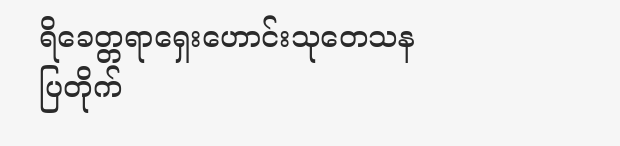ရိခေတ္တရာရှေးဟောင်းသုတေသနပြတိုက်